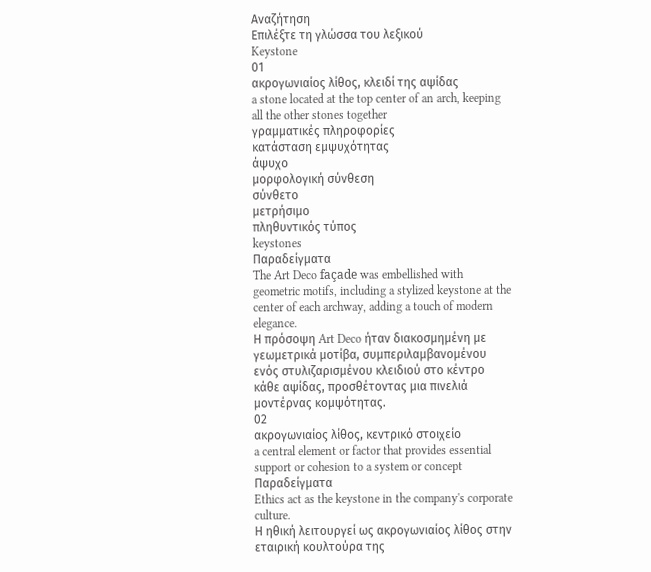Αναζήτηση
Επιλέξτε τη γλώσσα του λεξικού
Keystone
01
ακρογωνιαίος λίθος, κλειδί της αψίδας
a stone located at the top center of an arch, keeping all the other stones together
γραμματικές πληροφορίες
κατάσταση εμψυχότητας
άψυχο
μορφολογική σύνθεση
σύνθετο
μετρήσιμο
πληθυντικός τύπος
keystones
Παραδείγματα
The Art Deco façade was embellished with geometric motifs, including a stylized keystone at the center of each archway, adding a touch of modern elegance.
Η πρόσοψη Art Deco ήταν διακοσμημένη με γεωμετρικά μοτίβα, συμπεριλαμβανομένου ενός στυλιζαρισμένου κλειδιού στο κέντρο κάθε αψίδας, προσθέτοντας μια πινελιά μοντέρνας κομψότητας.
02
ακρογωνιαίος λίθος, κεντρικό στοιχείο
a central element or factor that provides essential support or cohesion to a system or concept
Παραδείγματα
Ethics act as the keystone in the company's corporate culture.
Η ηθική λειτουργεί ως ακρογωνιαίος λίθος στην εταιρική κουλτούρα της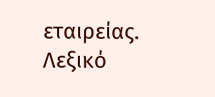εταιρείας.
Λεξικό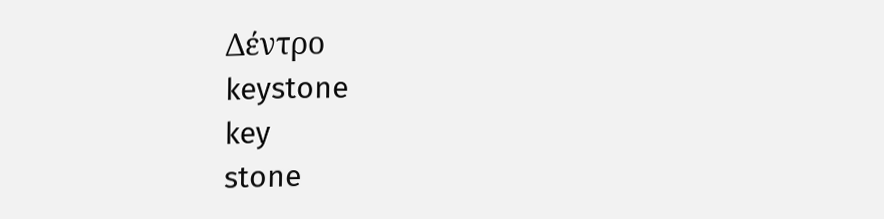Δέντρο
keystone
key
stone